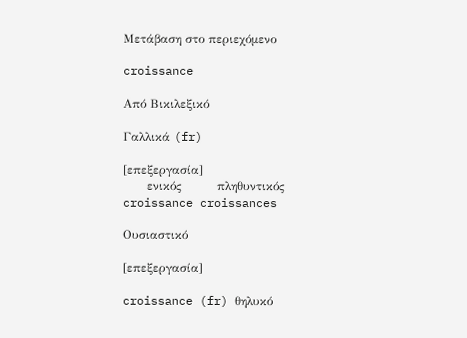Μετάβαση στο περιεχόμενο

croissance

Από Βικιλεξικό

Γαλλικά (fr)

[επεξεργασία]
      ενικός         πληθυντικός
croissance croissances

Ουσιαστικό

[επεξεργασία]

croissance (fr) θηλυκό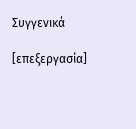Συγγενικά

[επεξεργασία]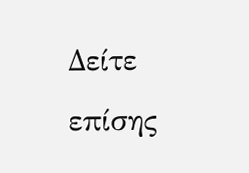Δείτε επίσης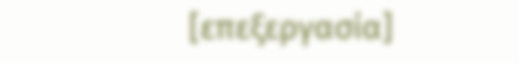[επεξεργασία]